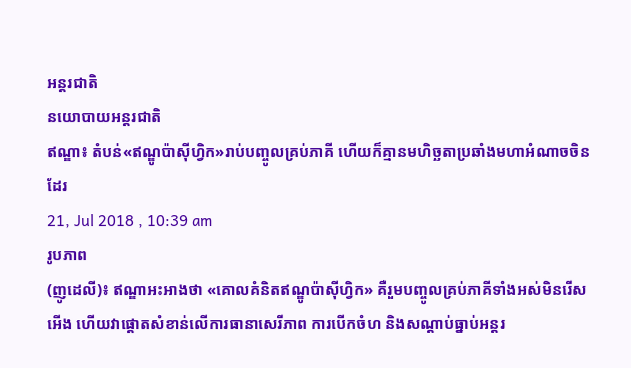អន្តរជាតិ
នយោបាយអន្តរជាតិ
ឥណ្ឌា៖ តំបន់«ឥណ្ឌូប៉ាស៊ីហ្វិក»រាប់បញ្ចូលគ្រប់ភាគី ហើយក៏គ្មានមហិច្ឆតាប្រឆាំងមហាអំណាចចិនដែរ
21, Jul 2018 , 10:39 am
រូបភាព
(ញូដេលី)៖ ឥណ្ឌាអះអាងថា «គោលគំនិតឥណ្ឌូប៉ាស៊ីហ្វិក» គឺរួមបញ្ចូលគ្រប់ភាគីទាំងអស់មិនរើសអើង ហើយវាផ្តោតសំខាន់លើការធានាសេរីភាព ការបើកចំហ និងសណ្តាប់ធ្នាប់អន្តរ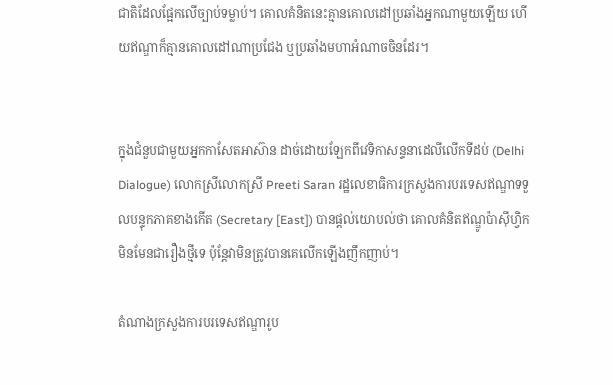ជាតិដែលផ្អែកលើច្បាប់ទម្លាប់។ គោលគំនិតនេះគ្មានគោលដៅប្រឆាំងអ្នកណាមួយឡើយ ហើយឥណ្ឌាក៏គ្មានគោលដៅណាប្រជែង ឬប្រឆាំងមហាអំណាចចិនដែរ។


ក្នុងជំនួបជាមួយអ្នកកាសែតអាស៊ាន ដាច់ដោយឡែកពីវេទិកាសន្ទនាដេលីលើកទីដប់ (Delhi Dialogue) លោកស្រីលោកស្រី Preeti Saran រដ្ឋលេខាធិការក្រសួងការបរទេសឥណ្ឌាទទួលបន្ទុកភាគខាងកើត (Secretary [East]) បានផ្តល់យោបល់ថា គោលគំនិតឥណ្ឌូប៉ាស៊ីហ្វិកមិនមែនជារឿងថ្មីទេ ប៉ុន្តែវាមិនត្រូវបានគេលើកឡើងញឹកញាប់។

តំណាងក្រសួងការបរទេសឥណ្ឌារូប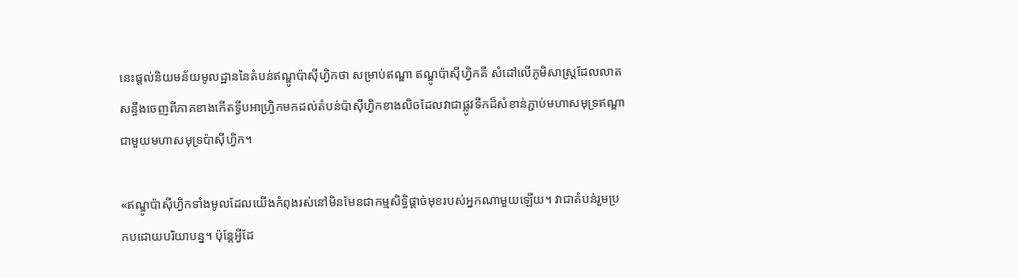នេះផ្តល់និយមន័យមូលដ្ឋាននៃតំបន់ឥណ្ឌូប៉ាស៊ីហ្វិកថា សម្រាប់ឥណ្ឌា ឥណ្ឌូប៉ាស៊ីហ្វិកគឺ សំដៅលើភូមិសាស្ត្រដែលលាតសន្ធឹងចេញពីភាគខាងកើតទ្វីបអាហ្វ្រិកមកដល់តំបន់ប៉ាស៊ីហ្វិកខាងលិចដែលវាជាផ្លូវទឹកដ៏សំខាន់ភ្ជាប់មហាសមុទ្រឥណ្ឌាជាមួយមហាសមុទ្រប៉ាស៊ីហ្វិក។

«ឥណ្ឌូប៉ាស៊ីហ្វិកទាំងមូលដែលយើងកំពុងរស់នៅមិនមែនជាកម្មសិទ្ធិផ្តាច់មុខរបស់អ្នកណាមួយឡើយ។ វាជាតំបន់រួមប្រកបដោយបរិយាបន្ន។ ប៉ុន្តែអ្វីដែ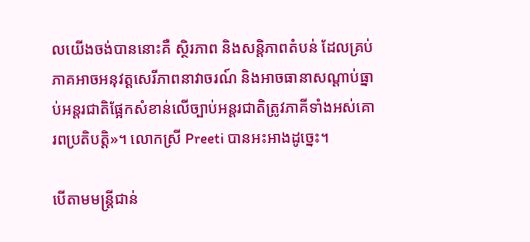លយើងចង់បាននោះគឺ ស្ថិរភាព និងសន្តិភាពតំបន់ ដែលគ្រប់ភាគអាចអនុវត្តសេរីភាពនាវាចរណ៍ និងអាចធានាសណ្តាប់ធ្នាប់អន្តរជាតិផ្អែកសំខាន់លើច្បាប់អន្តរជាតិត្រូវភាគីទាំងអស់គោរពប្រតិបត្តិ»។ លោកស្រី Preeti បានអះអាងដូច្នេះ។

បើតាមមន្ត្រីជាន់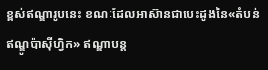ខ្ពស់ឥណ្ឌារូបនេះ ខណៈដែលអាស៊ានជាបេះដូងនៃ«តំបន់ឥណ្ឌូប៉ាស៊ីហ្វិក» ឥណ្ឌាបន្ត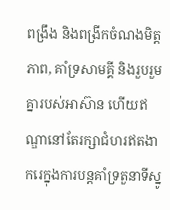ពង្រឹង និងពង្រីកចំណងមិត្តភាព, គាំទ្រសាមគ្គី និងរួបរួមគ្នារបស់អាស៊ាន ហើយឥណ្ឌានៅតែរក្សាជំហរឥតងាករេក្នុងការបន្តគាំទ្រតួនាទីស្នូ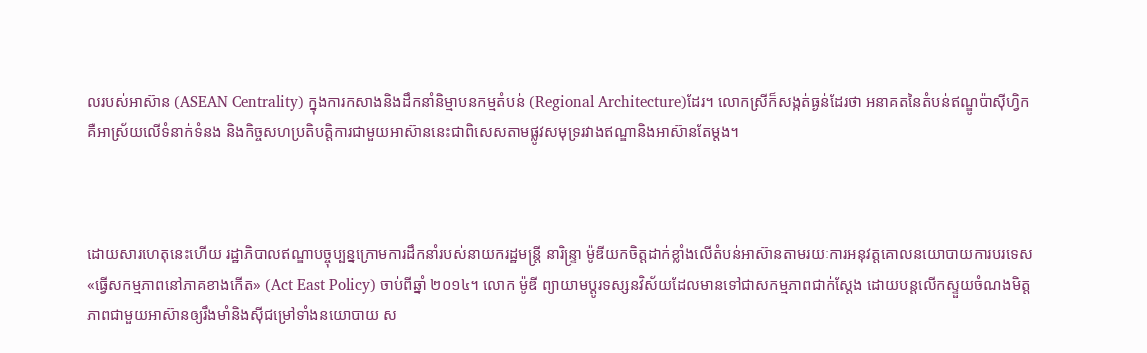លរបស់អាស៊ាន (ASEAN Centrality) ក្នុងការកសាងនិងដឹកនាំនិម្មាបនកម្មតំបន់ (Regional Architecture)ដែរ។ លោកស្រីក៏សង្កត់ធ្ងន់ដែរថា អនាគតនៃតំបន់ឥណ្ឌូប៉ាស៊ីហ្វិក គឺអាស្រ័យលើទំនាក់ទំនង និងកិច្ចសហប្រតិបត្តិការជាមួយអាស៊ាននេះជាពិសេសតាមផ្លូវសមុទ្ររវាងឥណ្ឌានិងអាស៊ានតែម្តង។



ដោយសារហេតុនេះហើយ រដ្ឋាភិបាលឥណ្ឌាបច្ចុប្បន្នក្រោមការដឹកនាំរបស់នាយករដ្ឋមន្ត្រី នារិន្ទ្រា ម៉ូឌីយកចិត្តដាក់ខ្លាំងលើតំបន់អាស៊ានតាមរយៈការអនុវត្តគោលនយោបាយការបរទេស «ធ្វើសកម្មភាពនៅភាគខាងកើត» (Act East Policy) ចាប់ពីឆ្នាំ ២០១៤។ លោក ម៉ូឌី ព្យាយាមប្តូរទស្សនវិស័យដែលមានទៅជាសកម្មភាពជាក់ស្តែង ដោយបន្តលើកស្ទួយចំណងមិត្តភាពជាមួយអាស៊ានឲ្យរឹងមាំនិងស៊ីជម្រៅទាំងនយោបាយ ស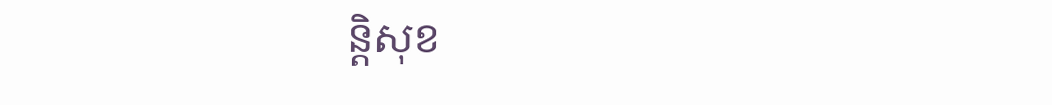ន្តិសុខ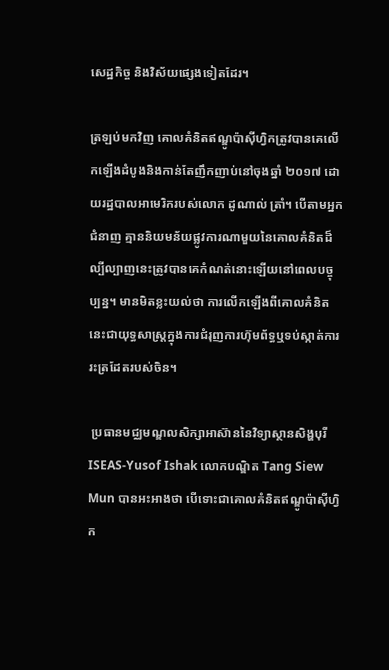សេដ្ឋកិច្ច និងវិស័យផ្សេងទៀតដែរ។

ត្រឡប់មកវិញ គោលគំនិតឥណ្ឌូប៉ាស៊ីហ្វិកត្រូវបានគេលើកឡើងដំបូងនិងកាន់តែញឹកញាប់នៅចុងឆ្នាំ ២០១៧ ដោយរដ្ឋបាលអាមេរិករបស់លោក ដូណាល់ ត្រាំ។ បើតាមអ្នកជំនាញ គ្មាននិយមន័យផ្លូវការណាមួយនៃគោលគំនិតដ៏ល្បីល្បាញនេះត្រូវបានគេកំណត់នោះឡើយនៅពេលបច្ចុប្បន្ន។ មានមិតខ្លះយល់ថា ការលើកឡើងពីគោលគំនិតនេះជាយុទ្ធសាស្ត្រក្នុងការជំរុញការហ៊ុមព័ទ្ធឬទប់ស្កាត់ការរះត្រដែតរបស់ចិន។

 ប្រធានមជ្ឈមណ្ឌលសិក្សាអាស៊ាននៃវិទ្យាស្ថានសិង្ហបុរី ISEAS-Yusof Ishak លោកបណ្ឌិត Tang Siew Mun បានអះអាងថា បើទោះជាគោលគំនិតឥណ្ឌូប៉ាស៊ីហ្វិក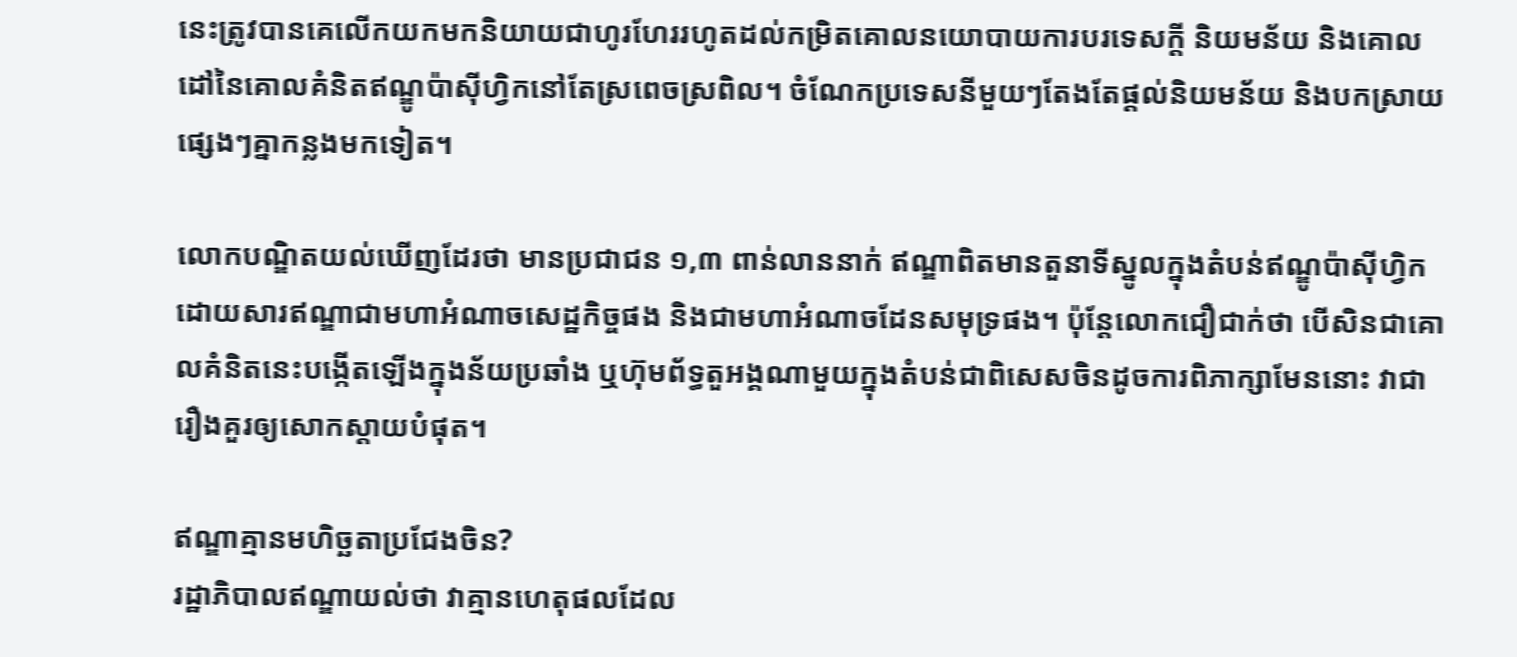នេះត្រូវបានគេលើកយកមកនិយាយជាហូរហែររហូតដល់កម្រិតគោលនយោបាយការបរទេសក្តី និយមន័យ និងគោលដៅនៃគោលគំនិតឥណ្ឌូប៉ាស៊ីហ្វិកនៅតែស្រពេចស្រពិល។ ចំណែកប្រទេសនីមួយៗតែងតែផ្តល់និយមន័យ និងបកស្រាយផ្សេងៗគ្នាកន្លងមកទៀត។

លោកបណ្ឌិតយល់ឃើញដែរថា មានប្រជាជន ១,៣ ពាន់លាននាក់ ឥណ្ឌាពិតមានតួនាទីស្នូលក្នុងតំបន់ឥណ្ឌូប៉ាស៊ីហ្វិកដោយសារឥណ្ឌាជាមហាអំណាចសេដ្ឋកិច្ចផង និងជាមហាអំណាចដែនសមុទ្រផង។ ប៉ុន្តែលោកជឿជាក់ថា បើសិនជាគោលគំនិតនេះបង្កើតឡើងក្នុងន័យប្រឆាំង ឬហ៊ុមព័ទ្ធតួអង្គណាមួយក្នុងតំបន់ជាពិសេសចិនដូចការពិភាក្សាមែននោះ វាជារឿងគួរឲ្យសោកស្តាយបំផុត។

ឥណ្ឌាគ្មានមហិច្ឆតាប្រជែងចិន?
រដ្ឋាភិបាលឥណ្ឌាយល់ថា វាគ្មានហេតុផលដែល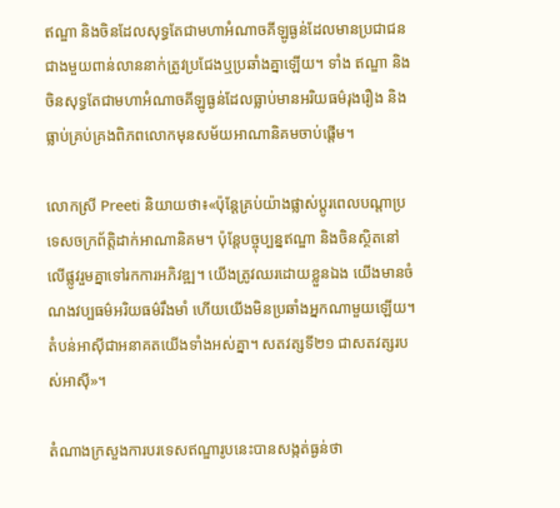ឥណ្ឌា និងចិនដែលសុទ្ធតែជាមហាអំណាចគីឡូធ្ងន់ដែលមានប្រជាជនជាងមួយពាន់លាននាក់ត្រូវប្រជែងឬប្រឆាំងគ្នាឡើយ។ ទាំង ឥណ្ឌា និង ចិនសុទ្ធតែជាមហាអំណាចគីឡូធ្ងន់ដែលធ្លាប់មានអរិយធម៌រុងរឿង និងធ្លាប់គ្រប់គ្រងពិភពលោកមុនសម័យអាណានិគមចាប់ផ្តើម។

លោកស្រី Preeti និយាយថា៖«ប៉ុន្តែគ្រប់យ៉ាងផ្លាស់ប្តូរពេលបណ្តាប្រទេសចក្រព័ត្តិដាក់អាណានិគម។ ប៉ុន្តែបច្ចុប្បន្នឥណ្ឌា និងចិនស្ថិតនៅលើផ្លូវរួមគ្នាទៅរកការអភិវឌ្ឍ។ យើងត្រូវឈរដោយខ្លួនឯង យើងមានចំណងវប្បធម៌អរិយធម៌រឹងមាំ ហើយយើងមិនប្រឆាំងអ្នកណាមួយឡើយ។ តំបន់អាស៊ីជាអនាគតយើងទាំងអស់គ្នា។ សតវត្សទី២១ ជាសតវត្សរបស់អាស៊ី»។

តំណាងក្រសួងការបរទេសឥណ្ឌារូបនេះបានសង្កត់ធ្ងន់ថា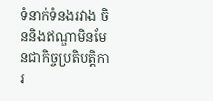ទំនាក់ទំនងរវាង ចិននិងឥណ្ឌាមិនមែនជាកិច្ចប្រតិបត្តិការ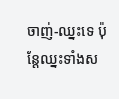ចាញ់-ឈ្នះទេ ប៉ុន្តែឈ្នះទាំងស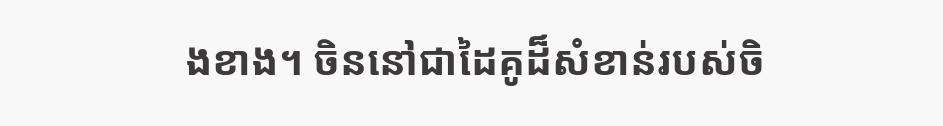ងខាង។ ចិននៅជាដៃគូដ៏សំខាន់របស់ចិ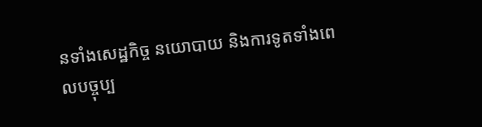នទាំងសេដ្ឋកិច្ច នយោបាយ និងការទូតទាំងពេលបច្ចុប្ប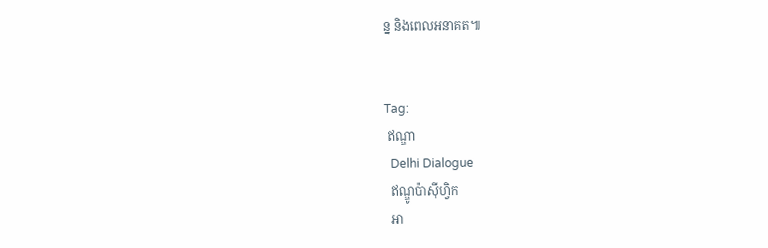ន្ន និងពេលអនាគត៕


Tag:
 ឥណ្ឌា
  Delhi Dialogue
  ឥណ្ឌូប៉ាស៊ីហ្វិក
  អា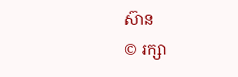ស៊ាន
© រក្សា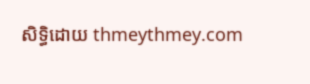សិទ្ធិដោយ thmeythmey.com